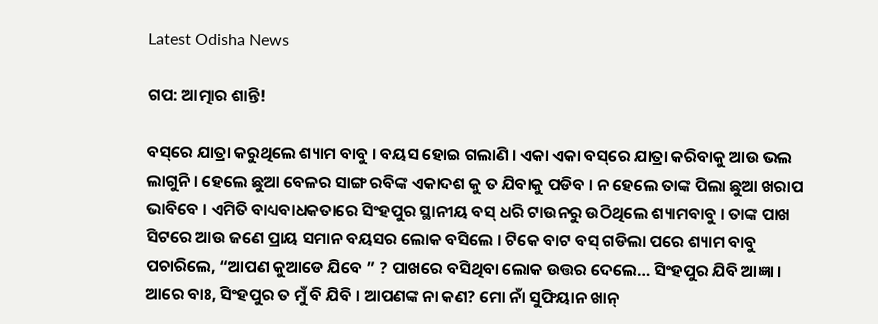Latest Odisha News

ଗପ: ଆତ୍ମାର ଶାନ୍ତି!

ବସ୍‌ରେ ଯାତ୍ରା କରୁଥିଲେ ଶ୍ୟାମ ବାବୁ । ବୟସ ହୋଇ ଗଲାଣି । ଏକା ଏକା ବସ୍‌ରେ ଯାତ୍ରା କରିବାକୁ ଆଉ ଭଲ ଲାଗୁନି । ହେଲେ ଛୁଆ ବେଳର ସାଙ୍ଗ ରବିଙ୍କ ଏକାଦଶ କୁ ତ ଯିବାକୁ ପଡିବ । ନ ହେଲେ ତାଙ୍କ ପିଲା ଛୁଆ ଖରାପ ଭାବିବେ । ଏମିତି ବାଧ୍ୟବାଧକତାରେ ସିଂହପୁର ସ୍ଥାନୀୟ ବସ୍ ଧରି ଟାଉନରୁ ଉଠିଥିଲେ ଶ୍ୟାମବାବୁ । ତାଙ୍କ ପାଖ ସିଟରେ ଆଉ ଜଣେ ପ୍ରାୟ ସମାନ ବୟସର ଲୋକ ବସିଲେ । ଟିକେ ବାଟ ବସ୍ ଗଡିଲା ପରେ ଶ୍ୟାମ ବାବୁ ପଚାରିଲେ, “ଆପଣ କୁଆଡେ ଯିବେ ” ? ପାଖରେ ବସିଥିବା ଲୋକ ଉତ୍ତର ଦେଲେ… ସିଂହପୁର ଯିବି ଆଜ୍ଞା । ଆରେ ବାଃ, ସିଂହପୁର ତ ମୁଁ ବି ଯିବି । ଆପଣଙ୍କ ନା କଣ? ମୋ ନାଁ ସୁଫିୟାନ ଖାନ୍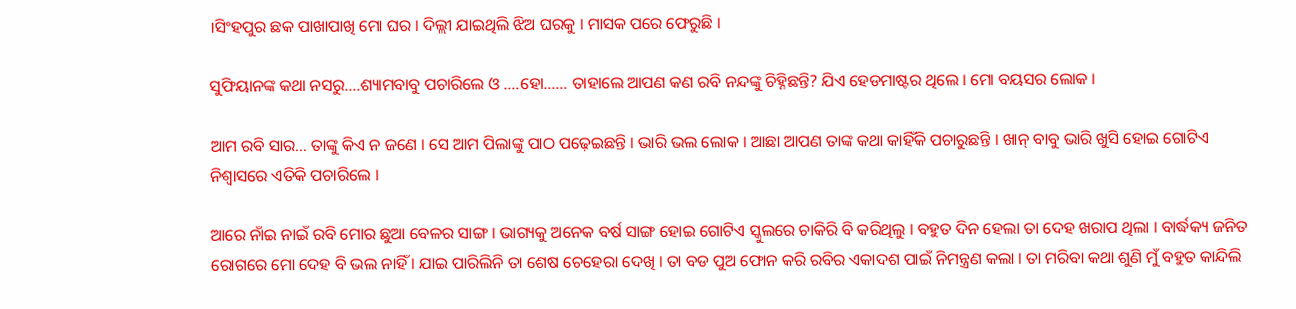।ସିଂହପୁର ଛକ ପାଖାପାଖି ମୋ ଘର । ଦିଲ୍ଲୀ ଯାଇଥିଲି ଝିଅ ଘରକୁ । ମାସକ ପରେ ଫେରୁଛି ।

ସୁଫିୟାନଙ୍କ କଥା ନସରୁ….ଶ୍ୟାମବାବୁ ପଚାରିଲେ ଓ ….ହୋ…… ତାହାଲେ ଆପଣ କଣ ରବି ନନ୍ଦଙ୍କୁ ଚିହ୍ନିଛନ୍ତି? ଯିଏ ହେଡମାଷ୍ଟର ଥିଲେ । ମୋ ବୟସର ଲୋକ ।

ଆମ ରବି ସାର… ତାଙ୍କୁ କିଏ ନ ଜଣେ । ସେ ଆମ ପିଲାଙ୍କୁ ପାଠ ପଢ଼େଇଛନ୍ତି । ଭାରି ଭଲ ଲୋକ । ଆଛା ଆପଣ ତାଙ୍କ କଥା କାହିଁକି ପଚାରୁଛନ୍ତି । ଖାନ୍ ବାବୁ ଭାରି ଖୁସି ହୋଇ ଗୋଟିଏ ନିଶ୍ୱାସରେ ଏତିକି ପଚାରିଲେ ।

ଆରେ ନାଁଇ ନାଇଁ ରବି ମୋର ଛୁଆ ବେଳର ସାଙ୍ଗ । ଭାଗ୍ୟକୁ ଅନେକ ବର୍ଷ ସାଙ୍ଗ ହୋଇ ଗୋଟିଏ ସ୍କୁଲରେ ଚାକିରି ବି କରିଥିଲୁ । ବହୁତ ଦିନ ହେଲା ତା ଦେହ ଖରାପ ଥିଲା । ବାର୍ଦ୍ଧକ୍ୟ ଜନିତ ରୋଗରେ ମୋ ଦେହ ବି ଭଲ ନାହିଁ । ଯାଇ ପାରିଲିନି ତା ଶେଷ ଚେହେରା ଦେଖି । ତା ବଡ ପୁଅ ଫୋନ କରି ରବିର ଏକାଦଶ ପାଇଁ ନିମନ୍ତ୍ରଣ କଲା । ତା ମରିବା କଥା ଶୁଣି ମୁଁ ବହୁତ କାନ୍ଦିଲି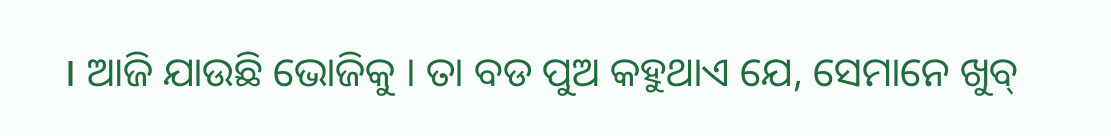। ଆଜି ଯାଉଛି ଭୋଜିକୁ । ତା ବଡ ପୁଅ କହୁଥାଏ ଯେ, ସେମାନେ ଖୁବ୍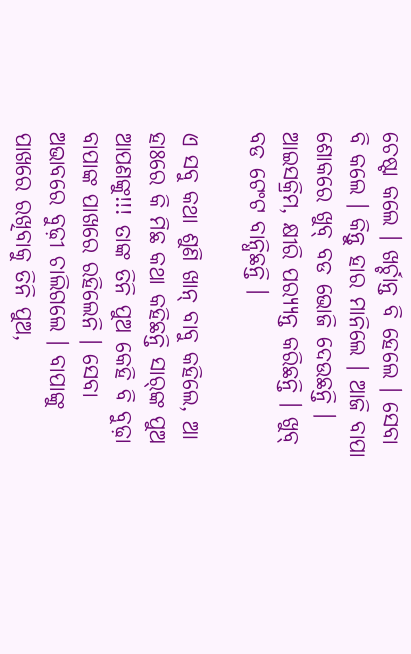ଚେଷ୍ଟା କଲେ । ଖର୍ଚ୍ଚାନ୍ତ ବି ହେଲେ । ସେବା ବି କଲେ । କିନ୍ତୁ ହାର ମାନିଲେ । ଆଜି ବାପା ଶୋକରେ ଖୁବ୍ ବଡ ଭୋଜି ଦେଉଛନ୍ତି । ଆଇସକ୍ରିମ, କ୍ଷୀରି ପର‌୍ୟ୍ୟନ୍ତ କରିଛନ୍ତି । ଖୁବ୍ ବଡ ଟେଂଟ ବାନ୍ଧିଛନ୍ତି ।

ଏ ସବୁ କଥା ଶୁଣି ଖାନ୍ ବାବୁ କହିଲେ, ଆ ହାଃରେ କି ମିଛ କଥା କହିଛନ୍ତି ସାର୍‌ଙ୍କ ପୁଅ ଆପଣଙ୍କୁ!!! ତାଙ୍କ ତିନି ପୁଅ କେହି ବି ବୁଢ଼ା ବାପାଙ୍କ ପାଖରେ ରହିଲେନି । ସେବା ଅଭାବରେ ବୁଢ଼ୀ ଚାଲିଗଲେ । ବାପାଙ୍କୁ ପାଖରେ ରଖିବାକୁ ତିନି ପୁଅ,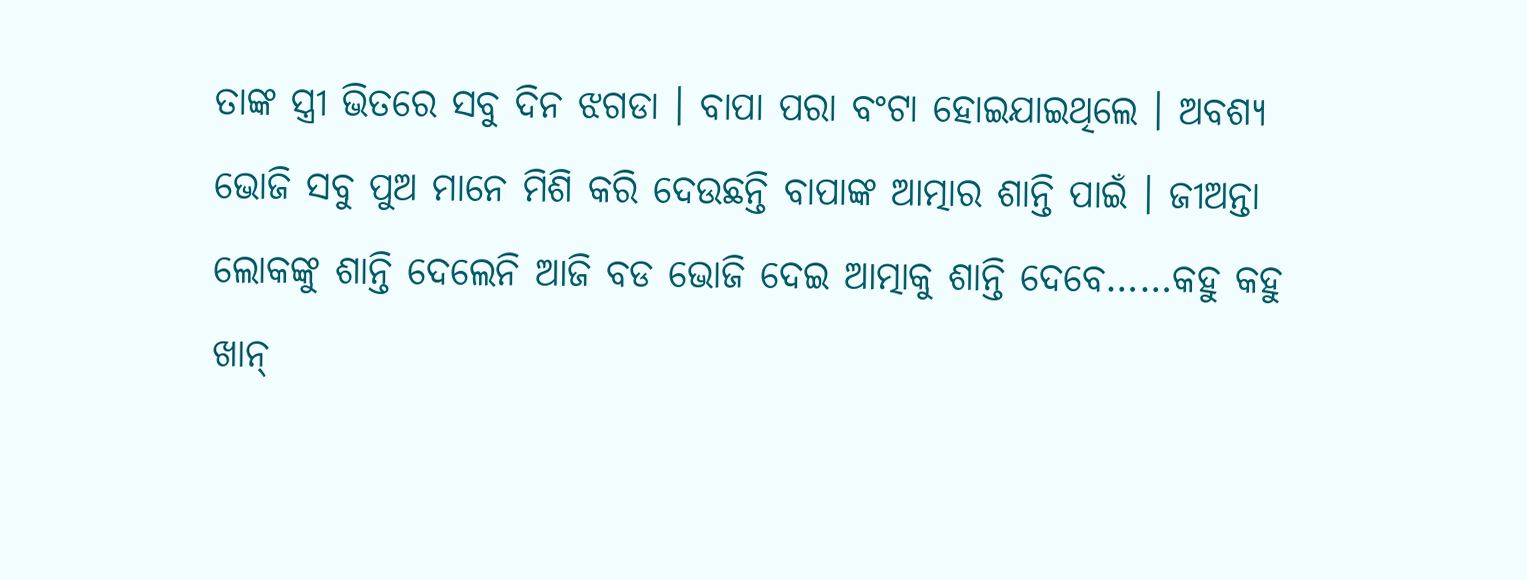ତାଙ୍କ ସ୍ତ୍ରୀ ଭିତରେ ସବୁ ଦିନ ଝଗଡା । ବାପା ପରା ବଂଟା ହୋଇଯାଇଥିଲେ । ଅବଶ୍ୟ ଭୋଜି ସବୁ ପୁଅ ମାନେ ମିଶି କରି ଦେଉଛନ୍ତି ବାପାଙ୍କ ଆତ୍ମାର ଶାନ୍ତି ପାଇଁ । ଜୀଅନ୍ତା ଲୋକଙ୍କୁ ଶାନ୍ତି ଦେଲେନି ଆଜି ବଡ ଭୋଜି ଦେଇ ଆତ୍ମାକୁ ଶାନ୍ତି ଦେବେ……କହୁ କହୁ ଖାନ୍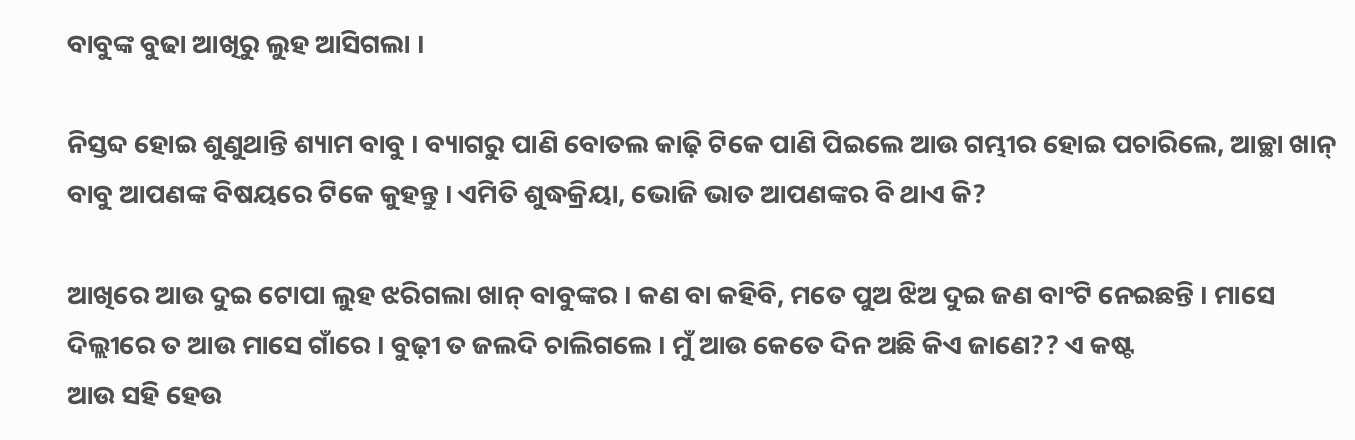ବାବୁଙ୍କ ବୁଢା ଆଖିରୁ ଲୁହ ଆସିଗଲା ।

ନିସ୍ତବ୍ଦ ହୋଇ ଶୁଣୁଥାନ୍ତି ଶ୍ୟାମ ବାବୁ । ବ୍ୟାଗରୁ ପାଣି ବୋତଲ କାଢ଼ି ଟିକେ ପାଣି ପିଇଲେ ଆଉ ଗମ୍ଭୀର ହୋଇ ପଚାରିଲେ, ଆଚ୍ଛା ଖାନ୍ ବାବୁ ଆପଣଙ୍କ ବିଷୟରେ ଟିକେ କୁହନ୍ତୁ । ଏମିତି ଶୁଦ୍ଧକ୍ରିୟା, ଭୋଜି ଭାତ ଆପଣଙ୍କର ବି ଥାଏ କି?

ଆଖିରେ ଆଉ ଦୁଇ ଟୋପା ଲୁହ ଝରିଗଲା ଖାନ୍ ବାବୁଙ୍କର । କଣ ବା କହିବି, ମତେ ପୁଅ ଝିଅ ଦୁଇ ଜଣ ବାଂଟି ନେଇଛନ୍ତି । ମାସେ ଦିଲ୍ଲୀରେ ତ ଆଉ ମାସେ ଗାଁରେ । ବୁଢ଼ୀ ତ ଜଲଦି ଚାଲିଗଲେ । ମୁଁ ଆଉ କେତେ ଦିନ ଅଛି କିଏ ଜାଣେ?? ଏ କଷ୍ଟ
ଆଉ ସହି ହେଉ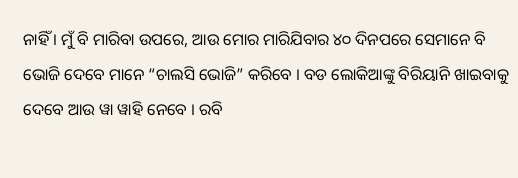ନାହିଁ । ମୁଁ ବି ମାରିବା ଉପରେ, ଆଉ ମୋର ମାରିଯିବାର ୪୦ ଦିନପରେ ସେମାନେ ବି ଭୋଜି ଦେବେ ମାନେ “ଚାଲସି ଭୋଜି” କରିବେ । ବଡ ଲୋକିଆଙ୍କୁ ବିରିୟାନି ଖାଇବାକୁ ଦେବେ ଆଉ ୱା ୱାହି ନେବେ । ରବି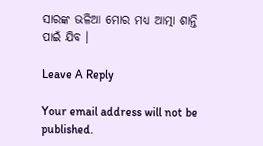ସାରଙ୍କ ଭଳିଆ ମୋର ମଧ୍ୟ ଆତ୍ମା ଶାନ୍ତି ପାଇଁ ଯିବ ।

Leave A Reply

Your email address will not be published.